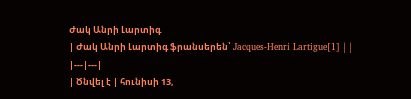Ժակ Անրի Լարտիգ
| Ժակ Անրի Լարտիգ ֆրանսերեն՝ Jacques-Henri Lartigue[1] | |
|---|---|
| Ծնվել է | հունիսի 13,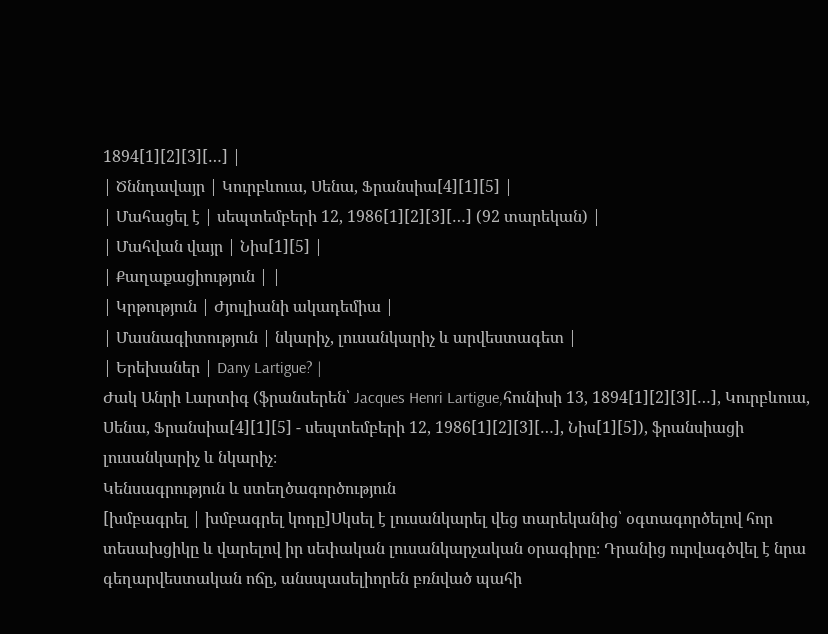1894[1][2][3][…] |
| Ծննդավայր | Կուրբևուա, Սենա, Ֆրանսիա[4][1][5] |
| Մահացել է | սեպտեմբերի 12, 1986[1][2][3][…] (92 տարեկան) |
| Մահվան վայր | Նիս[1][5] |
| Քաղաքացիություն | |
| Կրթություն | Ժյուլիանի ակադեմիա |
| Մասնագիտություն | նկարիչ, լուսանկարիչ և արվեստագետ |
| Երեխաներ | Dany Lartigue? |
Ժակ Անրի Լարտիգ (ֆրանսերեն՝ Jacques Henri Lartigue,հունիսի 13, 1894[1][2][3][…], Կուրբևուա, Սենա, Ֆրանսիա[4][1][5] - սեպտեմբերի 12, 1986[1][2][3][…], Նիս[1][5]), ֆրանսիացի լուսանկարիչ և նկարիչ։
Կենսագրություն և ստեղծագործություն
[խմբագրել | խմբագրել կոդը]Սկսել է լուսանկարել վեց տարեկանից՝ օգտագործելով հոր տեսախցիկը և վարելով իր սեփական լուսանկարչական օրագիրը։ Դրանից ուրվագծվել է նրա գեղարվեստական ոճը, անսպասելիորեն բռնված պահի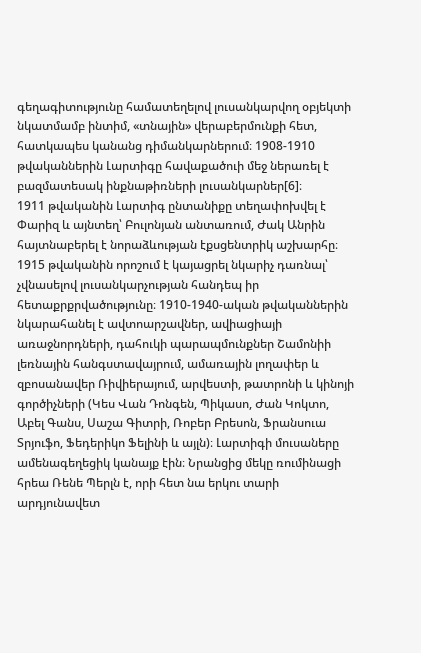գեղագիտությունը համատեղելով լուսանկարվող օբյեկտի նկատմամբ ինտիմ, «տնային» վերաբերմունքի հետ, հատկապես կանանց դիմանկարներում։ 1908-1910 թվականներին Լարտիգը հավաքածուի մեջ ներառել է բազմատեսակ ինքնաթիռների լուսանկարներ[6]։
1911 թվականին Լարտիգ ընտանիքը տեղափոխվել է Փարիզ և այնտեղ՝ Բուլոնյան անտառում, Ժակ Անրին հայտնաբերել է նորաձևության էքսցենտրիկ աշխարհը։ 1915 թվականին որոշում է կայացրել նկարիչ դառնալ՝ չվնասելով լուսանկարչության հանդեպ իր հետաքրքրվածությունը։ 1910-1940-ական թվականներին նկարահանել է ավտոարշավներ, ավիացիայի առաջնորդների, դահուկի պարապմունքներ Շամոնիի լեռնային հանգստավայրում, ամառային լողափեր և զբոսանավեր Ռիվիերայում, արվեստի, թատրոնի և կինոյի գործիչների (Կես Վան Դոնգեն, Պիկասո, Ժան Կոկտո, Աբել Գանս, Սաշա Գիտրի, Ռոբեր Բրեսոն, Ֆրանսուա Տրյուֆո, Ֆեդերիկո Ֆելինի և այլն)։ Լարտիգի մուսաները ամենագեղեցիկ կանայք էին։ Նրանցից մեկը ռումինացի հրեա Ռենե Պերլն է, որի հետ նա երկու տարի արդյունավետ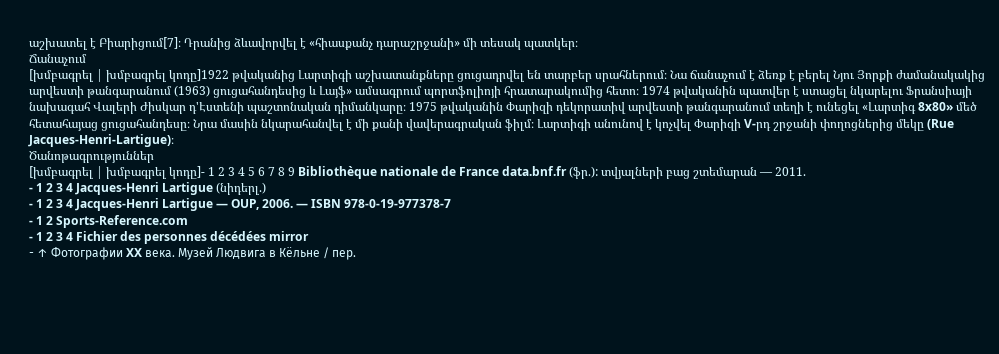աշխատել է Բիարիցում[7]։ Դրանից ձևավորվել է «հիասքանչ դարաշրջանի» մի տեսակ պատկեր։
Ճանաչում
[խմբագրել | խմբագրել կոդը]1922 թվականից Լարտիգի աշխատանքները ցուցադրվել են տարբեր սրահներում։ Նա ճանաչում է ձեռք է բերել Նյու Յորքի ժամանակակից արվեստի թանգարանում (1963) ցուցահանդեսից և Լայֆ» ամսագրում պորտֆոլիոյի հրատարակումից հետո։ 1974 թվականին պատվեր է ստացել նկարելու Ֆրանսիայի նախագահ Վալերի Ժիսկար դ'Էստենի պաշտոնական դիմանկարը։ 1975 թվականին Փարիզի դեկորատիվ արվեստի թանգարանում տեղի է ունեցել «Լարտիգ 8x80» մեծ հետահայաց ցուցահանդեսը։ Նրա մասին նկարահանվել է մի քանի վավերագրական ֆիլմ։ Լարտիգի անունով է կոչվել Փարիզի V-րդ շրջանի փողոցներից մեկը (Rue Jacques-Henri-Lartigue)։
Ծանոթագրություններ
[խմբագրել | խմբագրել կոդը]- 1 2 3 4 5 6 7 8 9 Bibliothèque nationale de France data.bnf.fr (ֆր.): տվյալների բաց շտեմարան — 2011.
- 1 2 3 4 Jacques-Henri Lartigue (նիդերլ.)
- 1 2 3 4 Jacques-Henri Lartigue — OUP, 2006. — ISBN 978-0-19-977378-7
- 1 2 Sports-Reference.com
- 1 2 3 4 Fichier des personnes décédées mirror
- ↑ Фотографии XX века. Музей Людвига в Кёльне / пер.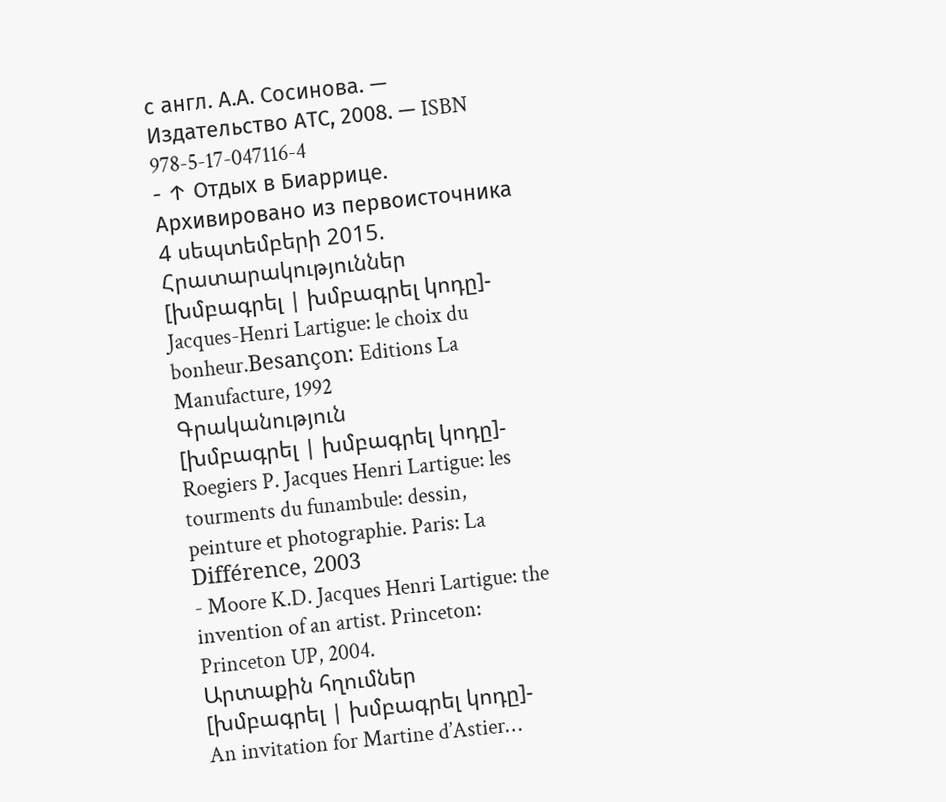с англ. А.А. Сосинова. — Издательство АТС, 2008. — ISBN 978-5-17-047116-4
- ↑ Отдых в Биаррице. Архивировано из первоисточника 4 սեպտեմբերի 2015.
Հրատարակություններ
[խմբագրել | խմբագրել կոդը]- Jacques-Henri Lartigue: le choix du bonheur.Besançon: Editions La Manufacture, 1992
Գրականություն
[խմբագրել | խմբագրել կոդը]- Roegiers P. Jacques Henri Lartigue: les tourments du funambule: dessin, peinture et photographie. Paris: La Différence, 2003
- Moore K.D. Jacques Henri Lartigue: the invention of an artist. Princeton: Princeton UP, 2004.
Արտաքին հղումներ
[խմբագրել | խմբագրել կոդը]- An invitation for Martine d’Astier…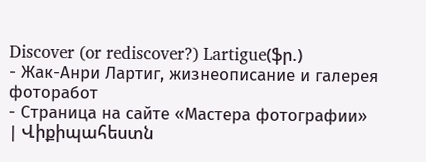Discover (or rediscover?) Lartigue(ֆր.)
- Жак-Анри Лартиг, жизнеописание и галерея фоторабот
- Страница на сайте «Мастера фотографии»
| Վիքիպահեստն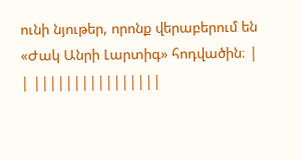ունի նյութեր, որոնք վերաբերում են «Ժակ Անրի Լարտիգ» հոդվածին։ |
| ||||||||||||||||